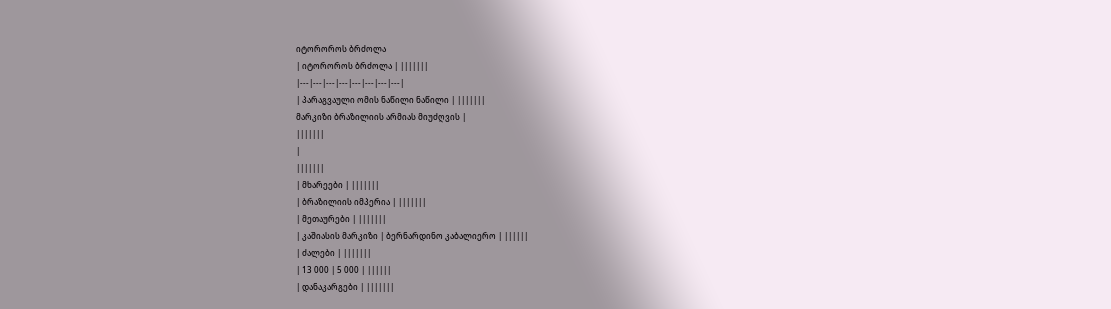იტოროროს ბრძოლა
| იტოროროს ბრძოლა | |||||||
|---|---|---|---|---|---|---|---|
| პარაგვაული ომის ნაწილი ნაწილი | |||||||
მარკიზი ბრაზილიის არმიას მიუძღვის |
|||||||
|
|||||||
| მხარეები | |||||||
| ბრაზილიის იმპერია | |||||||
| მეთაურები | |||||||
| კაშიასის მარკიზი | ბერნარდინო კაბალიერო | ||||||
| ძალები | |||||||
| 13 000 | 5 000 | ||||||
| დანაკარგები | |||||||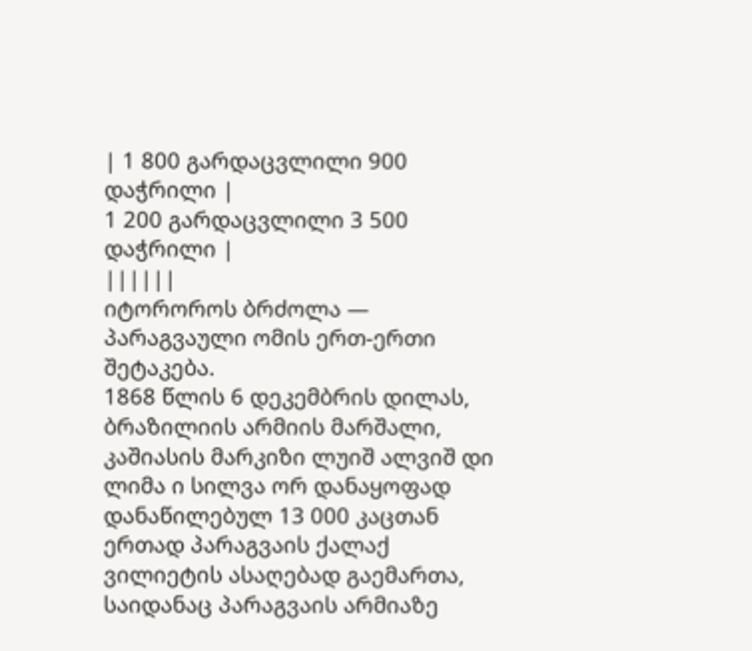| 1 800 გარდაცვლილი 900 დაჭრილი |
1 200 გარდაცვლილი 3 500 დაჭრილი |
||||||
იტოროროს ბრძოლა — პარაგვაული ომის ერთ-ერთი შეტაკება.
1868 წლის 6 დეკემბრის დილას, ბრაზილიის არმიის მარშალი, კაშიასის მარკიზი ლუიშ ალვიშ დი ლიმა ი სილვა ორ დანაყოფად დანაწილებულ 13 000 კაცთან ერთად პარაგვაის ქალაქ ვილიეტის ასაღებად გაემართა, საიდანაც პარაგვაის არმიაზე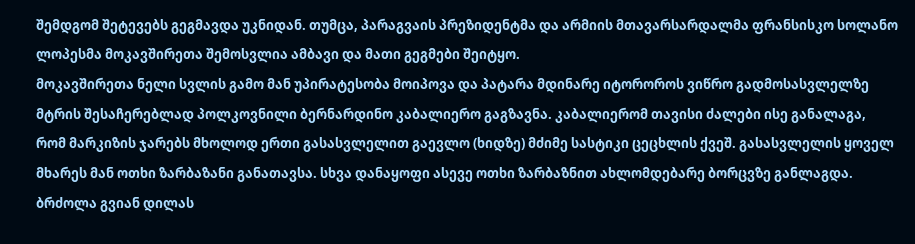შემდგომ შეტევებს გეგმავდა უკნიდან. თუმცა, პარაგვაის პრეზიდენტმა და არმიის მთავარსარდალმა ფრანსისკო სოლანო ლოპესმა მოკავშირეთა შემოსვლია ამბავი და მათი გეგმები შეიტყო.
მოკავშირეთა ნელი სვლის გამო მან უპირატესობა მოიპოვა და პატარა მდინარე იტოროროს ვიწრო გადმოსასვლელზე მტრის შესაჩერებლად პოლკოვნილი ბერნარდინო კაბალიერო გაგზავნა. კაბალიერომ თავისი ძალები ისე განალაგა, რომ მარკიზის ჯარებს მხოლოდ ერთი გასასვლელით გაევლო (ხიდზე) მძიმე სასტიკი ცეცხლის ქვეშ. გასასვლელის ყოველ მხარეს მან ოთხი ზარბაზანი განათავსა. სხვა დანაყოფი ასევე ოთხი ზარბაზნით ახლომდებარე ბორცვზე განლაგდა.
ბრძოლა გვიან დილას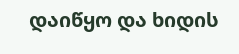დაიწყო და ხიდის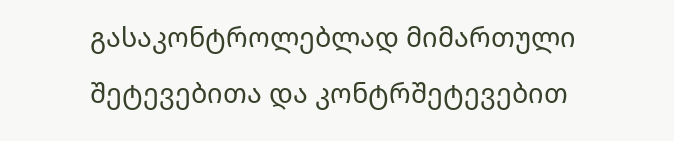გასაკონტროლებლად მიმართული შეტევებითა და კონტრშეტევებით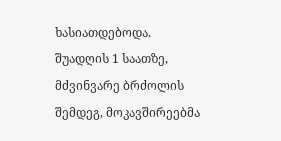ხასიათდებოდა. შუადღის 1 საათზე, მძვინვარე ბრძოლის შემდეგ, მოკავშირეებმა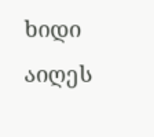ხიდი აიღეს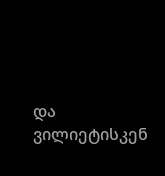და ვილიეტისკენ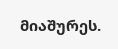მიაშურეს.